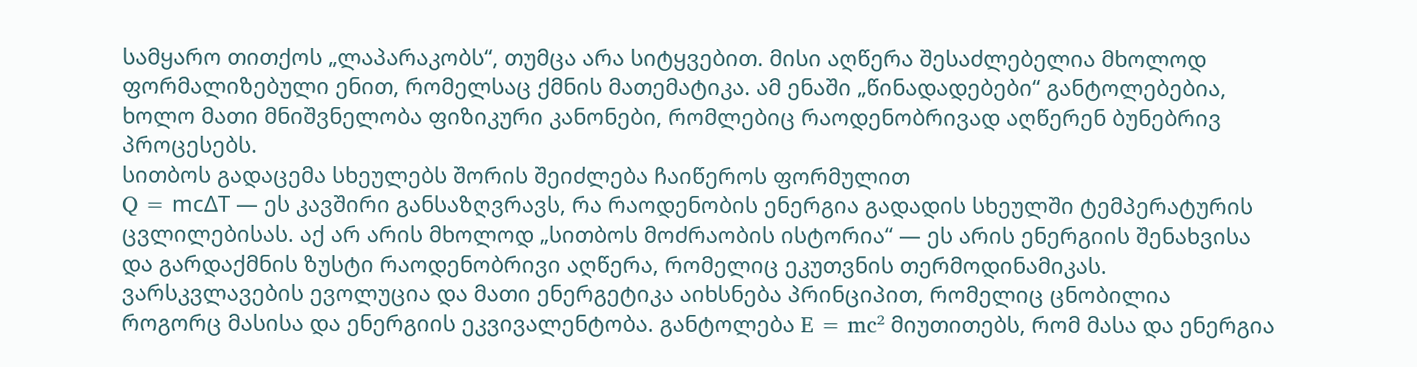სამყარო თითქოს „ლაპარაკობს“, თუმცა არა სიტყვებით. მისი აღწერა შესაძლებელია მხოლოდ ფორმალიზებული ენით, რომელსაც ქმნის მათემატიკა. ამ ენაში „წინადადებები“ განტოლებებია, ხოლო მათი მნიშვნელობა ფიზიკური კანონები, რომლებიც რაოდენობრივად აღწერენ ბუნებრივ პროცესებს.
სითბოს გადაცემა სხეულებს შორის შეიძლება ჩაიწეროს ფორმულით
Q = mcΔT — ეს კავშირი განსაზღვრავს, რა რაოდენობის ენერგია გადადის სხეულში ტემპერატურის ცვლილებისას. აქ არ არის მხოლოდ „სითბოს მოძრაობის ისტორია“ — ეს არის ენერგიის შენახვისა და გარდაქმნის ზუსტი რაოდენობრივი აღწერა, რომელიც ეკუთვნის თერმოდინამიკას.
ვარსკვლავების ევოლუცია და მათი ენერგეტიკა აიხსნება პრინციპით, რომელიც ცნობილია როგორც მასისა და ენერგიის ეკვივალენტობა. განტოლება E = mc² მიუთითებს, რომ მასა და ენერგია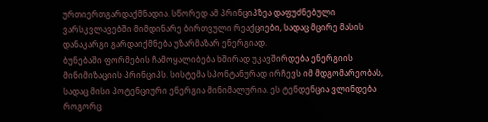ურთიერთგარდაქმნადია. სწორედ ამ პრინციპზეა დაფუძნებული ვარსკვლავებში მიმდინარე ბირთვული რეაქციები, სადაც მცირე მასის დანაკარგი გარდაიქმნება უზარმაზარ ენერგიად.
ბუნებაში ფორმების ჩამოყალიბება ხშირად უკავშირდება ენერგიის მინიმიზაციის პრინციპს. სისტემა სპონტანურად ირჩევს იმ მდგომარეობას, სადაც მისი პოტენციური ენერგია მინიმალურია. ეს ტენდენცია ვლინდება როგორც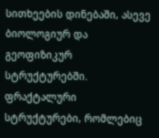სითხეების დინებაში, ასევე ბიოლოგიურ და გეოფიზიკურ სტრუქტურებში.
ფრაქტალური სტრუქტურები, რომლებიც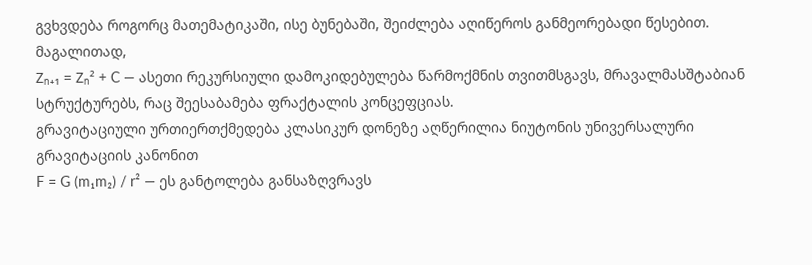გვხვდება როგორც მათემატიკაში, ისე ბუნებაში, შეიძლება აღიწეროს განმეორებადი წესებით. მაგალითად,
Zₙ₊₁ = Zₙ² + C — ასეთი რეკურსიული დამოკიდებულება წარმოქმნის თვითმსგავს, მრავალმასშტაბიან სტრუქტურებს, რაც შეესაბამება ფრაქტალის კონცეფციას.
გრავიტაციული ურთიერთქმედება კლასიკურ დონეზე აღწერილია ნიუტონის უნივერსალური გრავიტაციის კანონით
F = G (m₁m₂) / r² — ეს განტოლება განსაზღვრავს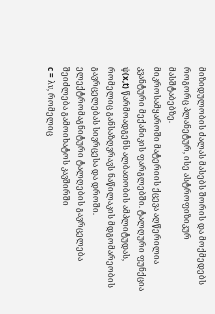მიზიდულობის ძალას მასებს შორის და მოქმედებს როგორც პლანეტურ, ისე ასტროფიზიკურ მასშტაბებზე.
მიკროსამყაროში მატერიის ქცევა აღწერილია კვანტური მექანიკის ფარგლებში. ტალღური ფუნქცია ψ(x,t) წარმოადგენს ალბათობის ამპლიტუდას, რომელიც განსაზღვრავს ნაწილაკის მდგომარეობის გავრცელებას სივრცესა და დროში.
ელექტრომაგნიტური ტალღების გავრცელება შეიძლება გამოიხატოს კავშირში
c = λν, რომელიც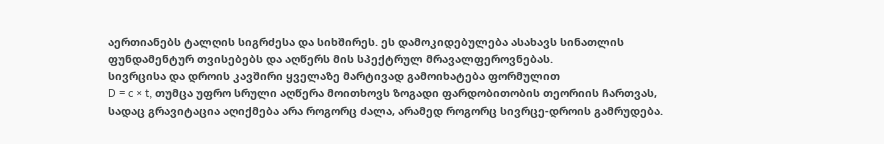აერთიანებს ტალღის სიგრძესა და სიხშირეს. ეს დამოკიდებულება ასახავს სინათლის ფუნდამენტურ თვისებებს და აღწერს მის სპექტრულ მრავალფეროვნებას.
სივრცისა და დროის კავშირი ყველაზე მარტივად გამოიხატება ფორმულით
D = c × t, თუმცა უფრო სრული აღწერა მოითხოვს ზოგადი ფარდობითობის თეორიის ჩართვას, სადაც გრავიტაცია აღიქმება არა როგორც ძალა, არამედ როგორც სივრცე-დროის გამრუდება.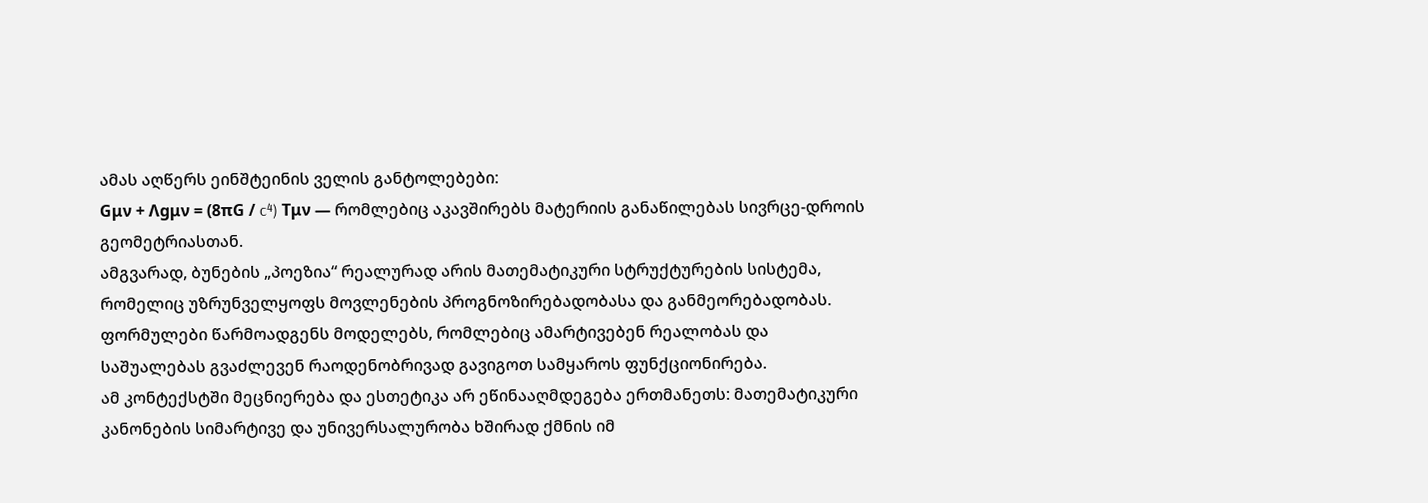ამას აღწერს ეინშტეინის ველის განტოლებები:
Gμν + Λgμν = (8πG / c⁴) Tμν — რომლებიც აკავშირებს მატერიის განაწილებას სივრცე-დროის გეომეტრიასთან.
ამგვარად, ბუნების „პოეზია“ რეალურად არის მათემატიკური სტრუქტურების სისტემა, რომელიც უზრუნველყოფს მოვლენების პროგნოზირებადობასა და განმეორებადობას. ფორმულები წარმოადგენს მოდელებს, რომლებიც ამარტივებენ რეალობას და საშუალებას გვაძლევენ რაოდენობრივად გავიგოთ სამყაროს ფუნქციონირება.
ამ კონტექსტში მეცნიერება და ესთეტიკა არ ეწინააღმდეგება ერთმანეთს: მათემატიკური კანონების სიმარტივე და უნივერსალურობა ხშირად ქმნის იმ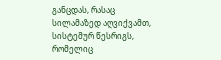განცდას, რასაც სილამაზედ აღვიქვამთ, სისტემურ წესრიგს, რომელიც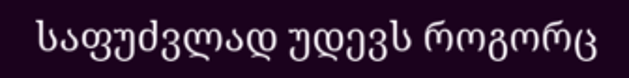საფუძვლად უდევს როგორც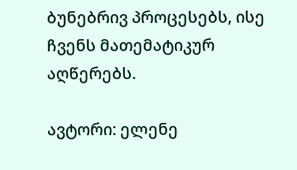ბუნებრივ პროცესებს, ისე ჩვენს მათემატიკურ აღწერებს.

ავტორი: ელენე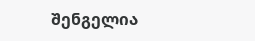შენგელია